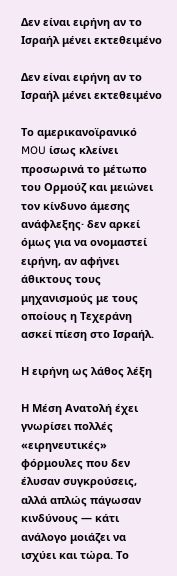Δεν είναι ειρήνη αν το Ισραήλ μένει εκτεθειμένο

Δεν είναι ειρήνη αν το Ισραήλ μένει εκτεθειμένο

Το αμερικανοϊρανικό MOU ίσως κλείνει προσωρινά το μέτωπο του Ορμούζ και μειώνει τον κίνδυνο άμεσης ανάφλεξης· δεν αρκεί όμως για να ονομαστεί ειρήνη, αν αφήνει άθικτους τους μηχανισμούς με τους οποίους η Τεχεράνη ασκεί πίεση στο Ισραήλ.

Η ειρήνη ως λάθος λέξη

Η Μέση Ανατολή έχει γνωρίσει πολλές «ειρηνευτικές» φόρμουλες που δεν έλυσαν συγκρούσεις, αλλά απλώς πάγωσαν κινδύνους — κάτι ανάλογο μοιάζει να ισχύει και τώρα. Το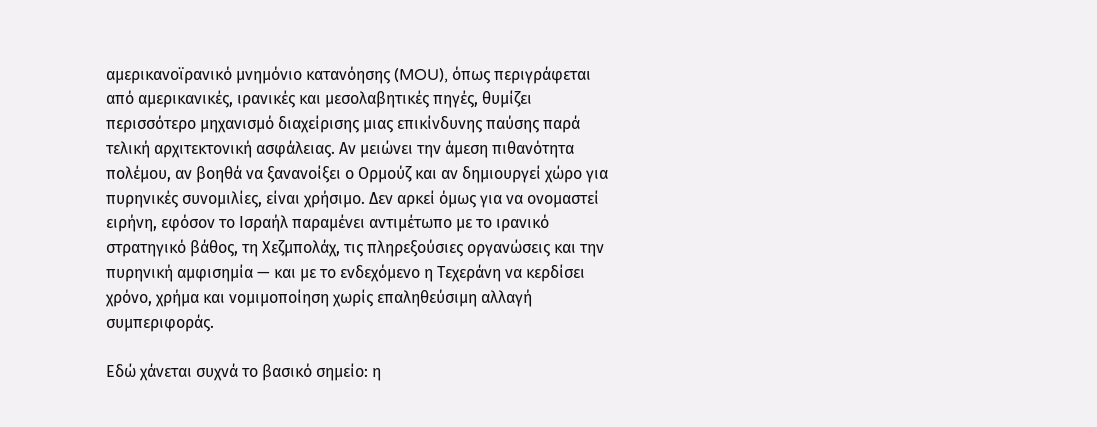αμερικανοϊρανικό μνημόνιο κατανόησης (MOU), όπως περιγράφεται από αμερικανικές, ιρανικές και μεσολαβητικές πηγές, θυμίζει περισσότερο μηχανισμό διαχείρισης μιας επικίνδυνης παύσης παρά τελική αρχιτεκτονική ασφάλειας. Αν μειώνει την άμεση πιθανότητα πολέμου, αν βοηθά να ξανανοίξει ο Ορμούζ και αν δημιουργεί χώρο για πυρηνικές συνομιλίες, είναι χρήσιμο. Δεν αρκεί όμως για να ονομαστεί ειρήνη, εφόσον το Ισραήλ παραμένει αντιμέτωπο με το ιρανικό στρατηγικό βάθος, τη Χεζμπολάχ, τις πληρεξούσιες οργανώσεις και την πυρηνική αμφισημία — και με το ενδεχόμενο η Τεχεράνη να κερδίσει χρόνο, χρήμα και νομιμοποίηση χωρίς επαληθεύσιμη αλλαγή συμπεριφοράς.

Εδώ χάνεται συχνά το βασικό σημείο: η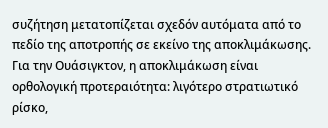συζήτηση μετατοπίζεται σχεδόν αυτόματα από το πεδίο της αποτροπής σε εκείνο της αποκλιμάκωσης. Για την Ουάσιγκτον, η αποκλιμάκωση είναι ορθολογική προτεραιότητα: λιγότερο στρατιωτικό ρίσκο,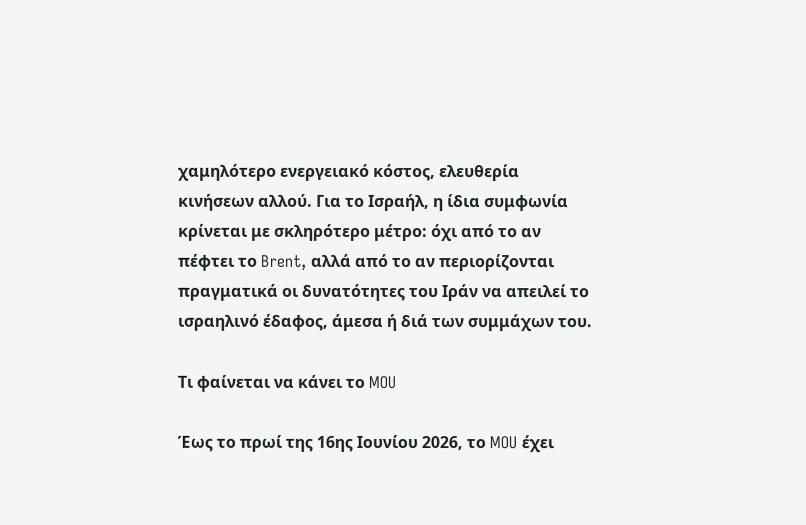χαμηλότερο ενεργειακό κόστος, ελευθερία κινήσεων αλλού. Για το Ισραήλ, η ίδια συμφωνία κρίνεται με σκληρότερο μέτρο: όχι από το αν πέφτει το Brent, αλλά από το αν περιορίζονται πραγματικά οι δυνατότητες του Ιράν να απειλεί το ισραηλινό έδαφος, άμεσα ή διά των συμμάχων του.

Τι φαίνεται να κάνει το MOU

Έως το πρωί της 16ης Ιουνίου 2026, το MOU έχει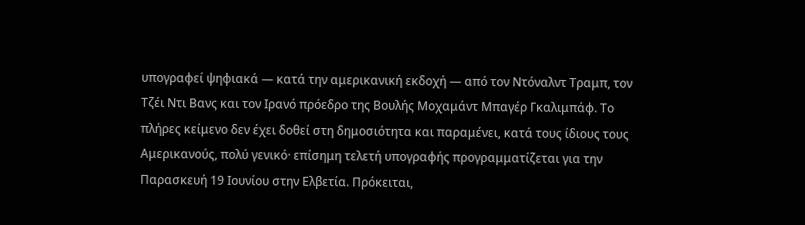υπογραφεί ψηφιακά — κατά την αμερικανική εκδοχή — από τον Ντόναλντ Τραμπ, τον Τζέι Ντι Βανς και τον Ιρανό πρόεδρο της Βουλής Μοχαμάντ Μπαγέρ Γκαλιμπάφ. Το πλήρες κείμενο δεν έχει δοθεί στη δημοσιότητα και παραμένει, κατά τους ίδιους τους Αμερικανούς, πολύ γενικό· επίσημη τελετή υπογραφής προγραμματίζεται για την Παρασκευή 19 Ιουνίου στην Ελβετία. Πρόκειται,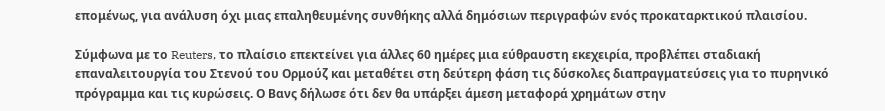επομένως, για ανάλυση όχι μιας επαληθευμένης συνθήκης αλλά δημόσιων περιγραφών ενός προκαταρκτικού πλαισίου.

Σύμφωνα με το Reuters, το πλαίσιο επεκτείνει για άλλες 60 ημέρες μια εύθραυστη εκεχειρία, προβλέπει σταδιακή επαναλειτουργία του Στενού του Ορμούζ και μεταθέτει στη δεύτερη φάση τις δύσκολες διαπραγματεύσεις για το πυρηνικό πρόγραμμα και τις κυρώσεις. Ο Βανς δήλωσε ότι δεν θα υπάρξει άμεση μεταφορά χρημάτων στην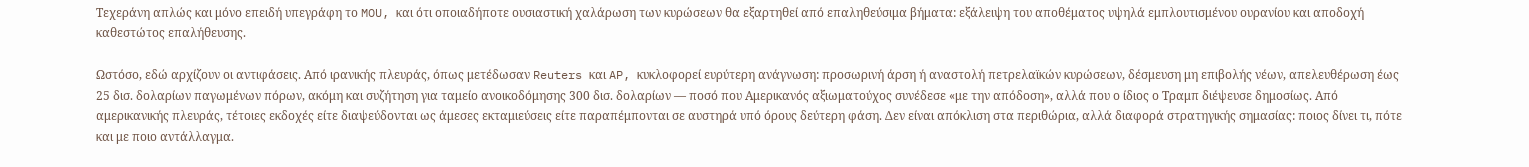Τεχεράνη απλώς και μόνο επειδή υπεγράφη το MOU, και ότι οποιαδήποτε ουσιαστική χαλάρωση των κυρώσεων θα εξαρτηθεί από επαληθεύσιμα βήματα: εξάλειψη του αποθέματος υψηλά εμπλουτισμένου ουρανίου και αποδοχή καθεστώτος επαλήθευσης.

Ωστόσο, εδώ αρχίζουν οι αντιφάσεις. Από ιρανικής πλευράς, όπως μετέδωσαν Reuters και AP, κυκλοφορεί ευρύτερη ανάγνωση: προσωρινή άρση ή αναστολή πετρελαϊκών κυρώσεων, δέσμευση μη επιβολής νέων, απελευθέρωση έως 25 δισ. δολαρίων παγωμένων πόρων, ακόμη και συζήτηση για ταμείο ανοικοδόμησης 300 δισ. δολαρίων — ποσό που Αμερικανός αξιωματούχος συνέδεσε «με την απόδοση», αλλά που ο ίδιος ο Τραμπ διέψευσε δημοσίως. Από αμερικανικής πλευράς, τέτοιες εκδοχές είτε διαψεύδονται ως άμεσες εκταμιεύσεις είτε παραπέμπονται σε αυστηρά υπό όρους δεύτερη φάση. Δεν είναι απόκλιση στα περιθώρια, αλλά διαφορά στρατηγικής σημασίας: ποιος δίνει τι, πότε και με ποιο αντάλλαγμα.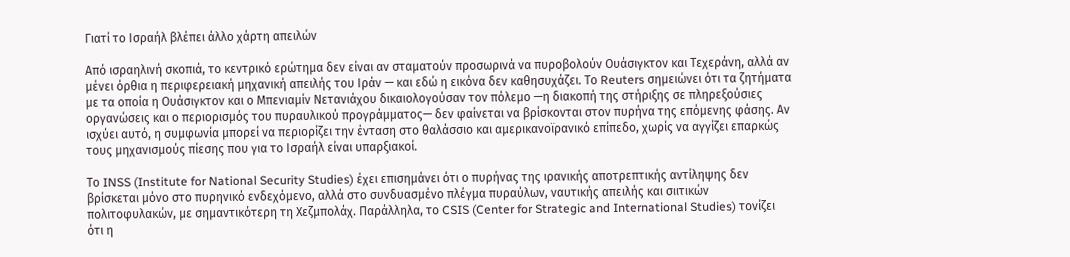Γιατί το Ισραήλ βλέπει άλλο χάρτη απειλών

Από ισραηλινή σκοπιά, το κεντρικό ερώτημα δεν είναι αν σταματούν προσωρινά να πυροβολούν Ουάσιγκτον και Τεχεράνη, αλλά αν μένει όρθια η περιφερειακή μηχανική απειλής του Ιράν — και εδώ η εικόνα δεν καθησυχάζει. Το Reuters σημειώνει ότι τα ζητήματα με τα οποία η Ουάσιγκτον και ο Μπενιαμίν Νετανιάχου δικαιολογούσαν τον πόλεμο —η διακοπή της στήριξης σε πληρεξούσιες οργανώσεις και ο περιορισμός του πυραυλικού προγράμματος— δεν φαίνεται να βρίσκονται στον πυρήνα της επόμενης φάσης. Αν ισχύει αυτό, η συμφωνία μπορεί να περιορίζει την ένταση στο θαλάσσιο και αμερικανοϊρανικό επίπεδο, χωρίς να αγγίζει επαρκώς τους μηχανισμούς πίεσης που για το Ισραήλ είναι υπαρξιακοί.

Το INSS (Institute for National Security Studies) έχει επισημάνει ότι ο πυρήνας της ιρανικής αποτρεπτικής αντίληψης δεν βρίσκεται μόνο στο πυρηνικό ενδεχόμενο, αλλά στο συνδυασμένο πλέγμα πυραύλων, ναυτικής απειλής και σιιτικών πολιτοφυλακών, με σημαντικότερη τη Χεζμπολάχ. Παράλληλα, το CSIS (Center for Strategic and International Studies) τονίζει ότι η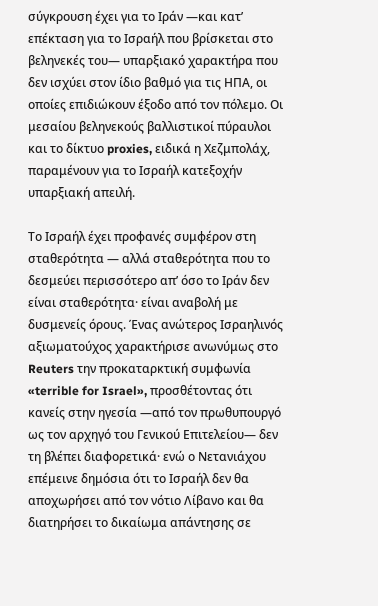σύγκρουση έχει για το Ιράν —και κατ’ επέκταση για το Ισραήλ που βρίσκεται στο βεληνεκές του— υπαρξιακό χαρακτήρα που δεν ισχύει στον ίδιο βαθμό για τις ΗΠΑ, οι οποίες επιδιώκουν έξοδο από τον πόλεμο. Οι μεσαίου βεληνεκούς βαλλιστικοί πύραυλοι και το δίκτυο proxies, ειδικά η Χεζμπολάχ, παραμένουν για το Ισραήλ κατεξοχήν υπαρξιακή απειλή.

Το Ισραήλ έχει προφανές συμφέρον στη σταθερότητα — αλλά σταθερότητα που το δεσμεύει περισσότερο απ’ όσο το Ιράν δεν είναι σταθερότητα· είναι αναβολή με δυσμενείς όρους. Ένας ανώτερος Ισραηλινός αξιωματούχος χαρακτήρισε ανωνύμως στο Reuters την προκαταρκτική συμφωνία «terrible for Israel», προσθέτοντας ότι κανείς στην ηγεσία —από τον πρωθυπουργό ως τον αρχηγό του Γενικού Επιτελείου— δεν τη βλέπει διαφορετικά· ενώ ο Νετανιάχου επέμεινε δημόσια ότι το Ισραήλ δεν θα αποχωρήσει από τον νότιο Λίβανο και θα διατηρήσει το δικαίωμα απάντησης σε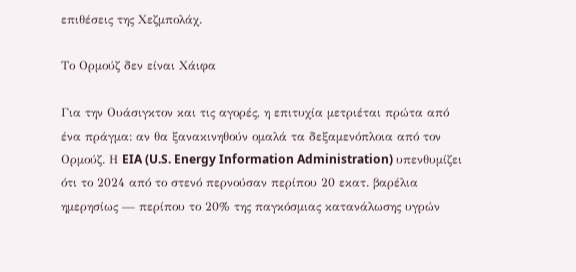επιθέσεις της Χεζμπολάχ.

Το Ορμούζ δεν είναι Χάιφα

Για την Ουάσιγκτον και τις αγορές, η επιτυχία μετριέται πρώτα από ένα πράγμα: αν θα ξανακινηθούν ομαλά τα δεξαμενόπλοια από τον Ορμούζ. Η EIA (U.S. Energy Information Administration) υπενθυμίζει ότι το 2024 από το στενό περνούσαν περίπου 20 εκατ. βαρέλια ημερησίως — περίπου το 20% της παγκόσμιας κατανάλωσης υγρών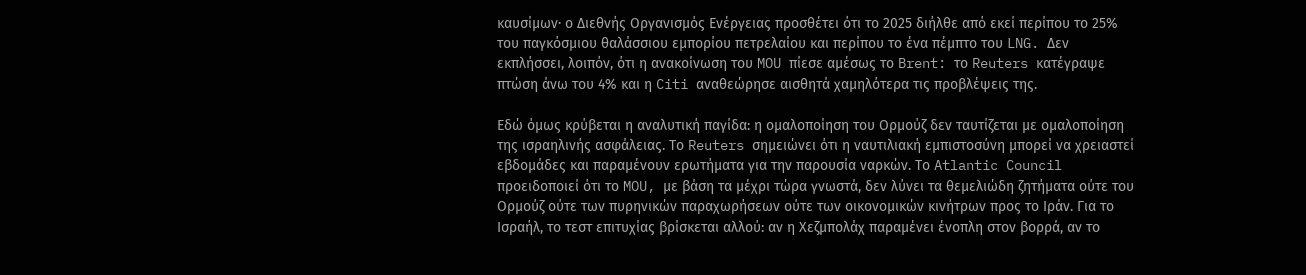καυσίμων· ο Διεθνής Οργανισμός Ενέργειας προσθέτει ότι το 2025 διήλθε από εκεί περίπου το 25% του παγκόσμιου θαλάσσιου εμπορίου πετρελαίου και περίπου το ένα πέμπτο του LNG. Δεν εκπλήσσει, λοιπόν, ότι η ανακοίνωση του MOU πίεσε αμέσως το Brent: το Reuters κατέγραψε πτώση άνω του 4% και η Citi αναθεώρησε αισθητά χαμηλότερα τις προβλέψεις της.

Εδώ όμως κρύβεται η αναλυτική παγίδα: η ομαλοποίηση του Ορμούζ δεν ταυτίζεται με ομαλοποίηση της ισραηλινής ασφάλειας. Το Reuters σημειώνει ότι η ναυτιλιακή εμπιστοσύνη μπορεί να χρειαστεί εβδομάδες και παραμένουν ερωτήματα για την παρουσία ναρκών. Το Atlantic Council προειδοποιεί ότι το MOU, με βάση τα μέχρι τώρα γνωστά, δεν λύνει τα θεμελιώδη ζητήματα ούτε του Ορμούζ ούτε των πυρηνικών παραχωρήσεων ούτε των οικονομικών κινήτρων προς το Ιράν. Για το Ισραήλ, το τεστ επιτυχίας βρίσκεται αλλού: αν η Χεζμπολάχ παραμένει ένοπλη στον βορρά, αν το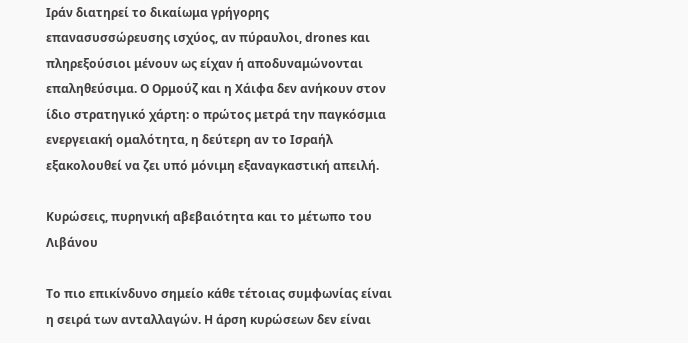Ιράν διατηρεί το δικαίωμα γρήγορης επανασυσσώρευσης ισχύος, αν πύραυλοι, drones και πληρεξούσιοι μένουν ως είχαν ή αποδυναμώνονται επαληθεύσιμα. Ο Ορμούζ και η Χάιφα δεν ανήκουν στον ίδιο στρατηγικό χάρτη: ο πρώτος μετρά την παγκόσμια ενεργειακή ομαλότητα, η δεύτερη αν το Ισραήλ εξακολουθεί να ζει υπό μόνιμη εξαναγκαστική απειλή.

Κυρώσεις, πυρηνική αβεβαιότητα και το μέτωπο του Λιβάνου

Το πιο επικίνδυνο σημείο κάθε τέτοιας συμφωνίας είναι η σειρά των ανταλλαγών. Η άρση κυρώσεων δεν είναι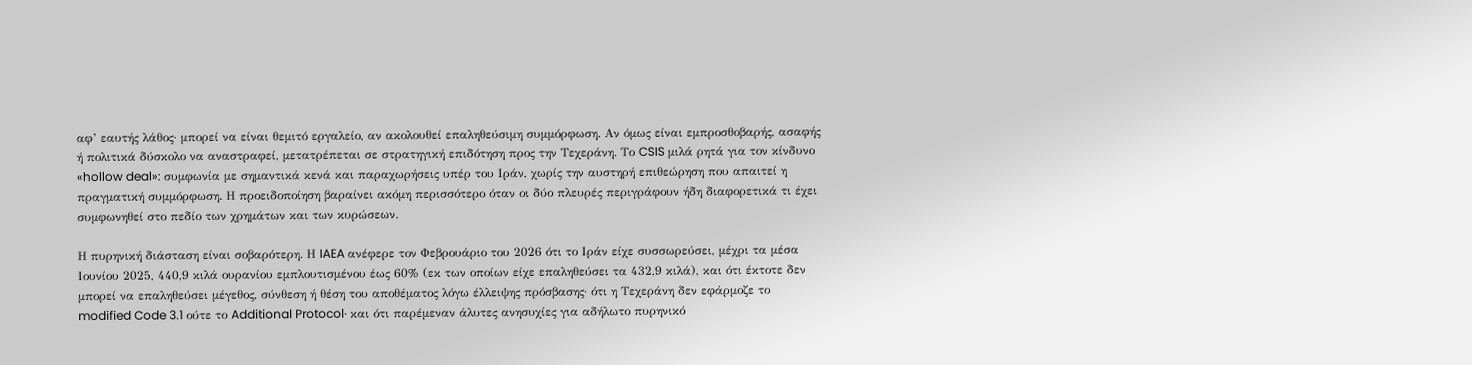αφ’ εαυτής λάθος· μπορεί να είναι θεμιτό εργαλείο, αν ακολουθεί επαληθεύσιμη συμμόρφωση. Αν όμως είναι εμπροσθοβαρής, ασαφής ή πολιτικά δύσκολο να αναστραφεί, μετατρέπεται σε στρατηγική επιδότηση προς την Τεχεράνη. Το CSIS μιλά ρητά για τον κίνδυνο «hollow deal»: συμφωνία με σημαντικά κενά και παραχωρήσεις υπέρ του Ιράν, χωρίς την αυστηρή επιθεώρηση που απαιτεί η πραγματική συμμόρφωση. Η προειδοποίηση βαραίνει ακόμη περισσότερο όταν οι δύο πλευρές περιγράφουν ήδη διαφορετικά τι έχει συμφωνηθεί στο πεδίο των χρημάτων και των κυρώσεων.

Η πυρηνική διάσταση είναι σοβαρότερη. Η IAEA ανέφερε τον Φεβρουάριο του 2026 ότι το Ιράν είχε συσσωρεύσει, μέχρι τα μέσα Ιουνίου 2025, 440,9 κιλά ουρανίου εμπλουτισμένου έως 60% (εκ των οποίων είχε επαληθεύσει τα 432,9 κιλά), και ότι έκτοτε δεν μπορεί να επαληθεύσει μέγεθος, σύνθεση ή θέση του αποθέματος λόγω έλλειψης πρόσβασης· ότι η Τεχεράνη δεν εφάρμοζε το modified Code 3.1 ούτε το Additional Protocol· και ότι παρέμεναν άλυτες ανησυχίες για αδήλωτο πυρηνικό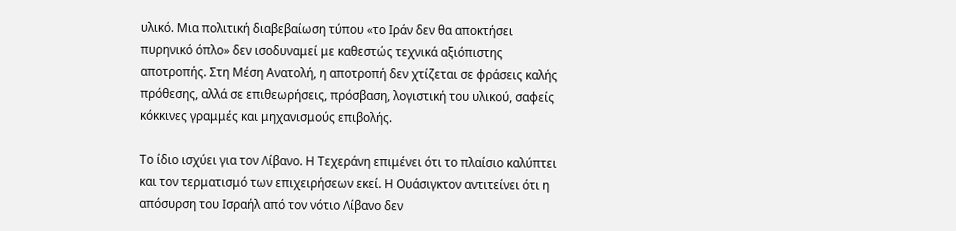υλικό. Μια πολιτική διαβεβαίωση τύπου «το Ιράν δεν θα αποκτήσει πυρηνικό όπλο» δεν ισοδυναμεί με καθεστώς τεχνικά αξιόπιστης αποτροπής. Στη Μέση Ανατολή, η αποτροπή δεν χτίζεται σε φράσεις καλής πρόθεσης, αλλά σε επιθεωρήσεις, πρόσβαση, λογιστική του υλικού, σαφείς κόκκινες γραμμές και μηχανισμούς επιβολής.

Το ίδιο ισχύει για τον Λίβανο. Η Τεχεράνη επιμένει ότι το πλαίσιο καλύπτει και τον τερματισμό των επιχειρήσεων εκεί. Η Ουάσιγκτον αντιτείνει ότι η απόσυρση του Ισραήλ από τον νότιο Λίβανο δεν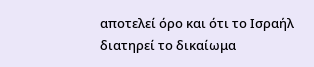αποτελεί όρο και ότι το Ισραήλ διατηρεί το δικαίωμα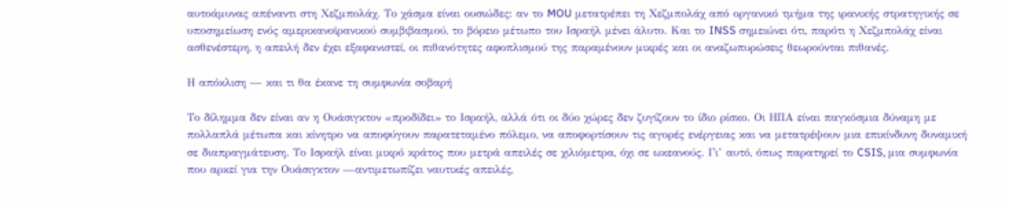αυτοάμυνας απέναντι στη Χεζμπολάχ. Το χάσμα είναι ουσιώδες: αν το MOU μετατρέπει τη Χεζμπολάχ από οργανικό τμήμα της ιρανικής στρατηγικής σε υποσημείωση ενός αμερικανοϊρανικού συμβιβασμού, το βόρειο μέτωπο του Ισραήλ μένει άλυτο. Και το INSS σημειώνει ότι, παρότι η Χεζμπολάχ είναι ασθενέστερη, η απειλή δεν έχει εξαφανιστεί, οι πιθανότητες αφοπλισμού της παραμένουν μικρές και οι αναζωπυρώσεις θεωρούνται πιθανές.

Η απόκλιση — και τι θα έκανε τη συμφωνία σοβαρή

Το δίλημμα δεν είναι αν η Ουάσιγκτον «προδίδει» το Ισραήλ, αλλά ότι οι δύο χώρες δεν ζυγίζουν το ίδιο ρίσκο. Οι ΗΠΑ είναι παγκόσμια δύναμη με πολλαπλά μέτωπα και κίνητρο να αποφύγουν παρατεταμένο πόλεμο, να αποφορτίσουν τις αγορές ενέργειας και να μετατρέψουν μια επικίνδυνη δυναμική σε διαπραγμάτευση. Το Ισραήλ είναι μικρό κράτος που μετρά απειλές σε χιλιόμετρα, όχι σε ωκεανούς. Γι’ αυτό, όπως παρατηρεί το CSIS, μια συμφωνία που αρκεί για την Ουάσιγκτον —αντιμετωπίζει ναυτικές απειλές,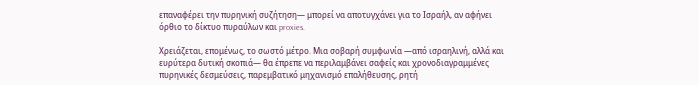επαναφέρει την πυρηνική συζήτηση— μπορεί να αποτυγχάνει για το Ισραήλ, αν αφήνει όρθιο το δίκτυο πυραύλων και proxies.

Χρειάζεται, επομένως, το σωστό μέτρο. Μια σοβαρή συμφωνία —από ισραηλινή, αλλά και ευρύτερα δυτική σκοπιά— θα έπρεπε να περιλαμβάνει σαφείς και χρονοδιαγραμμένες πυρηνικές δεσμεύσεις, παρεμβατικό μηχανισμό επαλήθευσης, ρητή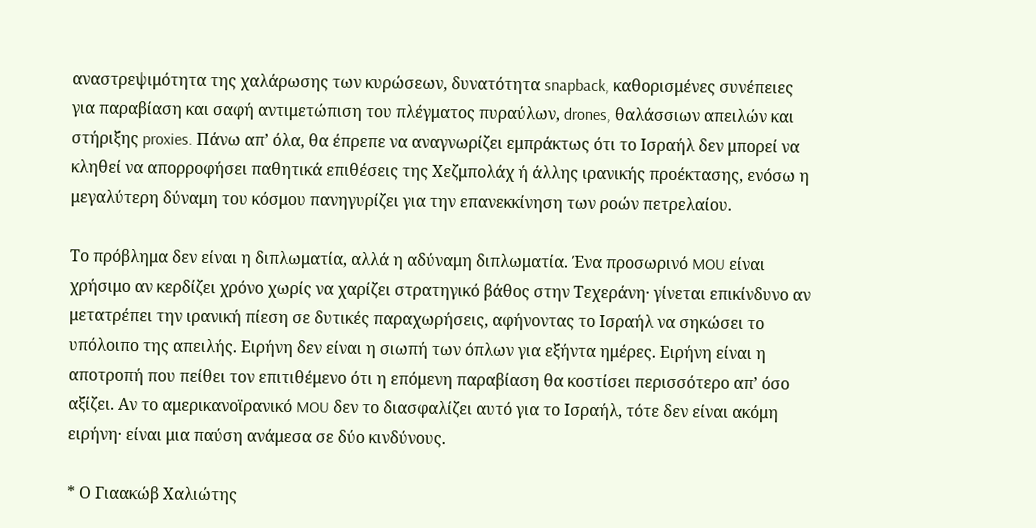αναστρεψιμότητα της χαλάρωσης των κυρώσεων, δυνατότητα snapback, καθορισμένες συνέπειες για παραβίαση και σαφή αντιμετώπιση του πλέγματος πυραύλων, drones, θαλάσσιων απειλών και στήριξης proxies. Πάνω απ’ όλα, θα έπρεπε να αναγνωρίζει εμπράκτως ότι το Ισραήλ δεν μπορεί να κληθεί να απορροφήσει παθητικά επιθέσεις της Χεζμπολάχ ή άλλης ιρανικής προέκτασης, ενόσω η μεγαλύτερη δύναμη του κόσμου πανηγυρίζει για την επανεκκίνηση των ροών πετρελαίου.

Το πρόβλημα δεν είναι η διπλωματία, αλλά η αδύναμη διπλωματία. Ένα προσωρινό MOU είναι χρήσιμο αν κερδίζει χρόνο χωρίς να χαρίζει στρατηγικό βάθος στην Τεχεράνη· γίνεται επικίνδυνο αν μετατρέπει την ιρανική πίεση σε δυτικές παραχωρήσεις, αφήνοντας το Ισραήλ να σηκώσει το υπόλοιπο της απειλής. Ειρήνη δεν είναι η σιωπή των όπλων για εξήντα ημέρες. Ειρήνη είναι η αποτροπή που πείθει τον επιτιθέμενο ότι η επόμενη παραβίαση θα κοστίσει περισσότερο απ’ όσο αξίζει. Αν το αμερικανοϊρανικό MOU δεν το διασφαλίζει αυτό για το Ισραήλ, τότε δεν είναι ακόμη ειρήνη· είναι μια παύση ανάμεσα σε δύο κινδύνους.

* Ο Γιαακώβ Χαλιώτης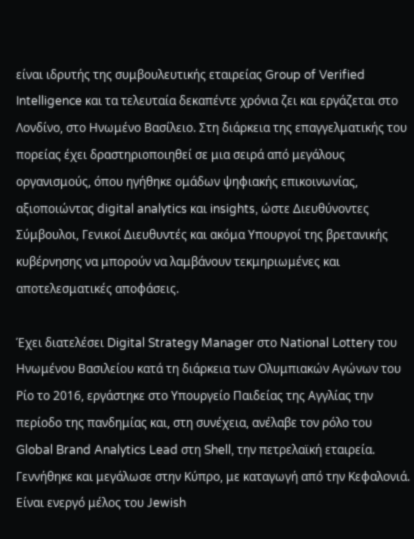είναι ιδρυτής της συμβουλευτικής εταιρείας Group of Verified Intelligence και τα τελευταία δεκαπέντε χρόνια ζει και εργάζεται στο Λονδίνο, στο Ηνωμένο Βασίλειο. Στη διάρκεια της επαγγελματικής του πορείας έχει δραστηριοποιηθεί σε μια σειρά από μεγάλους οργανισμούς, όπου ηγήθηκε ομάδων ψηφιακής επικοινωνίας, αξιοποιώντας digital analytics και insights, ώστε Διευθύνοντες Σύμβουλοι, Γενικοί Διευθυντές και ακόμα Υπουργοί της βρετανικής κυβέρνησης να μπορούν να λαμβάνουν τεκμηριωμένες και αποτελεσματικές αποφάσεις.

Έχει διατελέσει Digital Strategy Manager στο National Lottery του Ηνωμένου Βασιλείου κατά τη διάρκεια των Ολυμπιακών Αγώνων του Ρίο το 2016, εργάστηκε στο Υπουργείο Παιδείας της Αγγλίας την περίοδο της πανδημίας και, στη συνέχεια, ανέλαβε τον ρόλο του Global Brand Analytics Lead στη Shell, την πετρελαϊκή εταιρεία. Γεννήθηκε και μεγάλωσε στην Κύπρο, με καταγωγή από την Κεφαλονιά. Είναι ενεργό μέλος του Jewish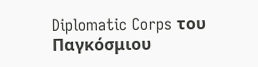Diplomatic Corps του Παγκόσμιου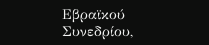Εβραϊκού Συνεδρίου,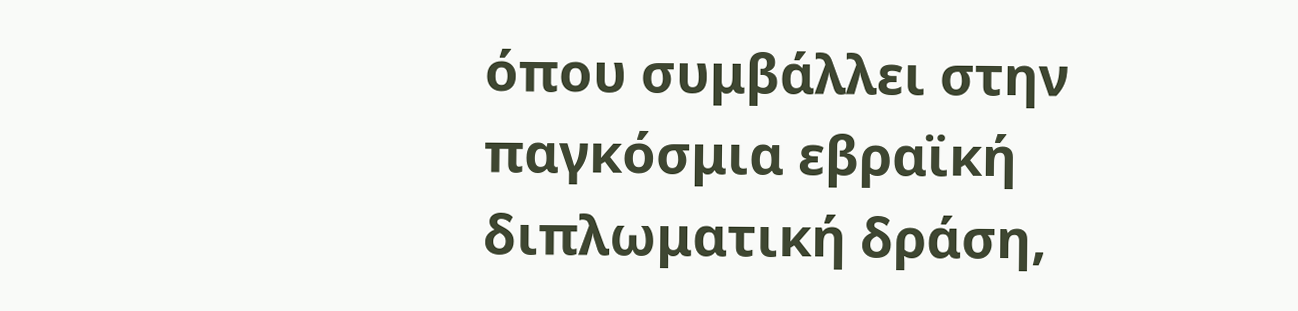όπου συμβάλλει στην παγκόσμια εβραϊκή διπλωματική δράση,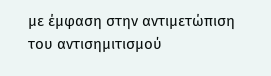με έμφαση στην αντιμετώπιση του αντισημιτισμού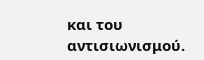και του αντισιωνισμού.